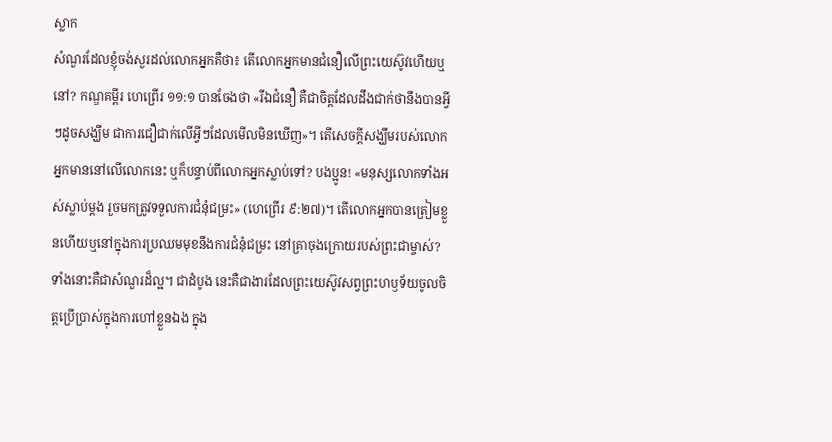ស្លាក
សំណួរដែលខ្ញុំចង់សួរដល់លោកអ្នកគឺថា៖ តើលោកអ្នកមានជំនឿលើព្រះយេស៊ូវហើយឬនៅ? កណ្ឌគម្ពីរ ហេព្រើរ ១១:១ បានចែងថា «រីឯជំនឿ គឺជាចិត្តដែលដឹងជាក់ថានឹងបានអ្វីៗដូចសង្ឃឹម ជាការជឿជាក់លើអ្វីៗដែលមើលមិនឃើញ»។ តើសេចក្ដីសង្ឃឹមរបស់លោកអ្នកមាននៅលើលោកនេះ ឬក៏បន្ទាប់ពីលោកអ្នកស្លាប់ទៅ? បងប្អូន! «មនុស្សលោកទាំងអស់ស្លាប់ម្ដង រួចមកត្រូវទទួលការជំនុំជម្រះ» (ហេព្រើរ ៩:២៧)។ តើលោកអ្នកបានត្រៀមខ្លួនហើយឬនៅក្នុងការប្រឈមមុខនឹងការជំនុំជម្រះ នៅគ្រាចុងក្រោយរបស់ព្រះជាម្ចាស់?
ទាំងនោះគឺជាសំណួរដ៏ល្អ។ ជាដំបូង នេះគឺជាងារដែលព្រះយេស៊ូវសព្វព្រះហឫទ័យចូលចិត្តប្រើប្រាស់ក្នុងការហៅខ្លួនឯង ក្នុង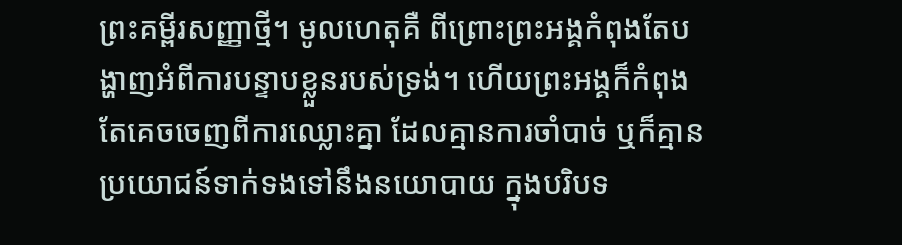ព្រះគម្ពីរសញ្ញាថ្មី។ មូលហេតុគឺ ពីព្រោះព្រះអង្គកំពុងតែបង្ហាញអំពីការបន្ទាបខ្លួនរបស់ទ្រង់។ ហើយព្រះអង្គក៏កំពុងតែគេចចេញពីការឈ្លោះគ្នា ដែលគ្មានការចាំបាច់ ឬក៏គ្មានប្រយោជន៍ទាក់ទងទៅនឹងនយោបាយ ក្នុងបរិបទ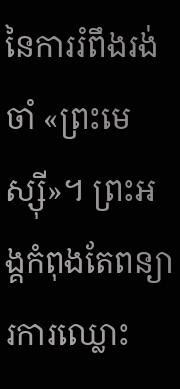នៃការរំពឹងរង់ចាំ «ព្រះមេស្ស៊ី»។ ព្រះអង្គកំពុងតែពន្យារការឈ្លោះ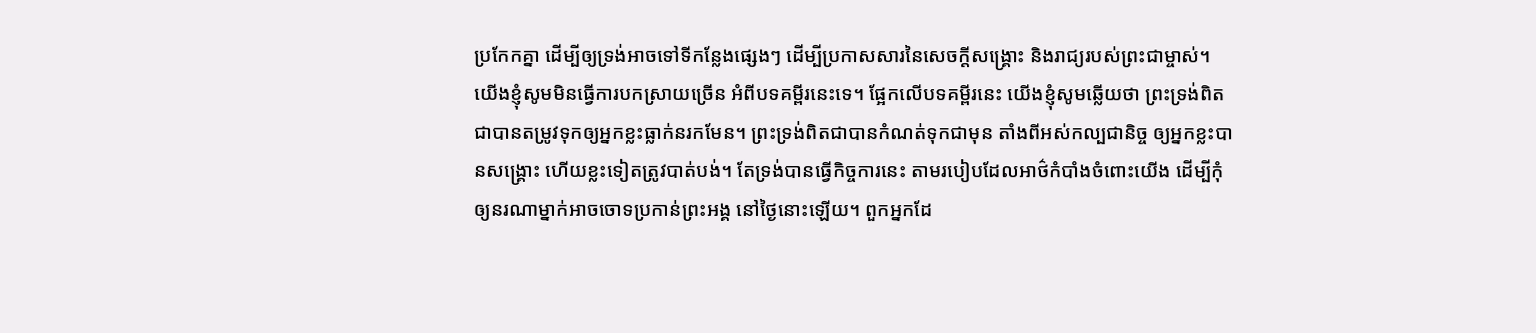ប្រកែកគ្នា ដើម្បីឲ្យទ្រង់អាចទៅទីកន្លែងផ្សេងៗ ដើម្បីប្រកាសសារនៃសេចក្ដីសង្គ្រោះ និងរាជ្យរបស់ព្រះជាម្ចាស់។
យើងខ្ញុំសូមមិនធ្វើការបកស្រាយច្រើន អំពីបទគម្ពីរនេះទេ។ ផ្អែកលើបទគម្ពីរនេះ យើងខ្ញុំសូមឆ្លើយថា ព្រះទ្រង់ពិតជាបានតម្រូវទុកឲ្យអ្នកខ្លះធ្លាក់នរកមែន។ ព្រះទ្រង់ពិតជាបានកំណត់ទុកជាមុន តាំងពីអស់កល្បជានិច្ច ឲ្យអ្នកខ្លះបានសង្គ្រោះ ហើយខ្លះទៀតត្រូវបាត់បង់។ តែទ្រង់បានធ្វើកិច្ចការនេះ តាមរបៀបដែលអាថ៌កំបាំងចំពោះយើង ដើម្បីកុំឲ្យនរណាម្នាក់អាចចោទប្រកាន់ព្រះអង្គ នៅថ្ងៃនោះឡើយ។ ពួកអ្នកដែ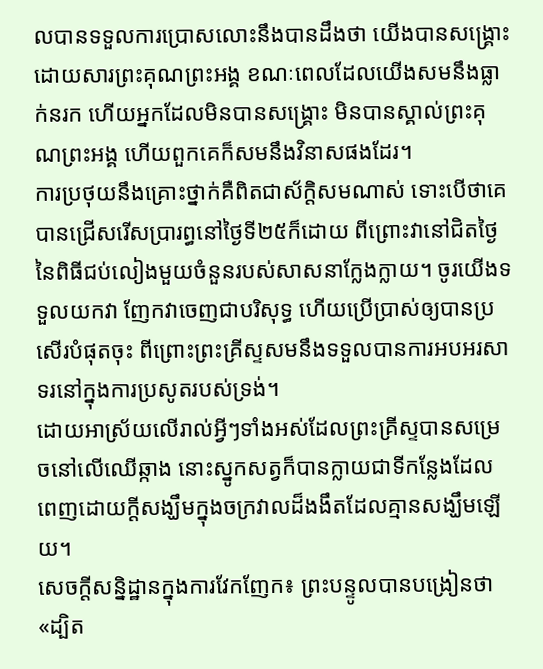លបានទទួលការប្រោសលោះនឹងបានដឹងថា យើងបានសង្គ្រោះដោយសារព្រះគុណព្រះអង្គ ខណៈពេលដែលយើងសមនឹងធ្លាក់នរក ហើយអ្នកដែលមិនបានសង្គ្រោះ មិនបានស្គាល់ព្រះគុណព្រះអង្គ ហើយពួកគេក៏សមនឹងវិនាសផងដែរ។
ការប្រថុយនឹងគ្រោះថ្នាក់គឺពិតជាស័ក្តិសមណាស់ ទោះបើថាគេបានជ្រើសរើសប្រារព្ធនៅថ្ងៃទី២៥ក៏ដោយ ពីព្រោះវានៅជិតថ្ងៃនៃពិធីជប់លៀងមួយចំនួនរបស់សាសនាក្លែងក្លាយ។ ចូរយើងទទួលយកវា ញែកវាចេញជាបរិសុទ្ធ ហើយប្រើប្រាស់ឲ្យបានប្រសើរបំផុតចុះ ពីព្រោះព្រះគ្រីស្ទសមនឹងទទួលបានការអបអរសាទរនៅក្នុងការប្រសូតរបស់ទ្រង់។
ដោយអាស្រ័យលើរាល់អ្វីៗទាំងអស់ដែលព្រះគ្រីស្ទបានសម្រេចនៅលើឈើឆ្កាង នោះស្នូកសត្វក៏បានក្លាយជាទីកន្លែងដែលពេញដោយក្ដីសង្ឃឹមក្នុងចក្រវាលដ៏ងងឹតដែលគ្មានសង្ឃឹមឡើយ។
សេចក្ដីសន្និដ្ឋានក្នុងការវែកញែក៖ ព្រះបន្ទូលបានបង្រៀនថា «ដ្បិត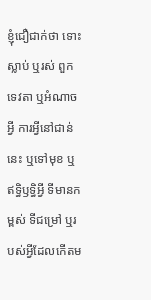ខ្ញុំជឿជាក់ថា ទោះស្លាប់ ឬរស់ ពួកទេវតា ឬអំណាចអ្វី ការអ្វីនៅជាន់នេះ ឬទៅមុខ ឬឥទ្ធិឫទ្ធិអ្វី ទីមានកម្ពស់ ទីជម្រៅ ឬរបស់អ្វីដែលកើតម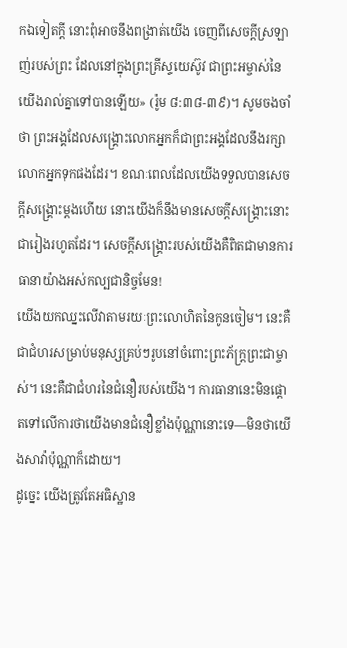កឯទៀតក្ដី នោះពុំអាចនឹងពង្រាត់យើង ចេញពីសេចក្ដីស្រឡាញ់របស់ព្រះ ដែលនៅក្នុងព្រះគ្រីស្ទយេស៊ូវ ជាព្រះអម្ចាស់នៃយើងរាល់គ្នាទៅបានឡើយ» (រ៉ូម ៨:៣៨-៣៩)។ សូមចងចាំថា ព្រះអង្គដែលសង្គ្រោះលោកអ្នកក៏ជាព្រះអង្គដែលនឹងរក្សាលោកអ្នកទុកផងដែរ។ ខណៈពេលដែលយើងទទួលបានសេចក្ដីសង្គ្រោះម្ដងហើយ នោះយើងក៏នឹងមានសេចក្ដីសង្គ្រោះនោះជារៀងរហូតដែរ។ សេចក្ដីសង្គ្រោះរបស់យើងគឺពិតជាមានការធានាយ៉ាងអស់កល្បជានិច្ចមែន!
យើងយកឈ្នះលើវាតាមរយៈព្រះលោហិតនៃកូនចៀម។ នេះគឺជាជំហរសម្រាប់មនុស្សគ្រប់ៗរូបនៅចំពោះព្រះភ័ក្ត្រព្រះជាម្ចាស់។ នេះគឺជាជំហរនៃជំនឿរបស់យើង។ ការធានានេះមិនផ្ដោតទៅលើការថាយើងមានជំនឿខ្លាំងប៉ុណ្ណានោះទេ—មិនថាយើងសាវ៉ាប៉ុណ្ណាក៏ដោយ។
ដូច្នេះ យើងត្រូវតែអធិស្ឋាន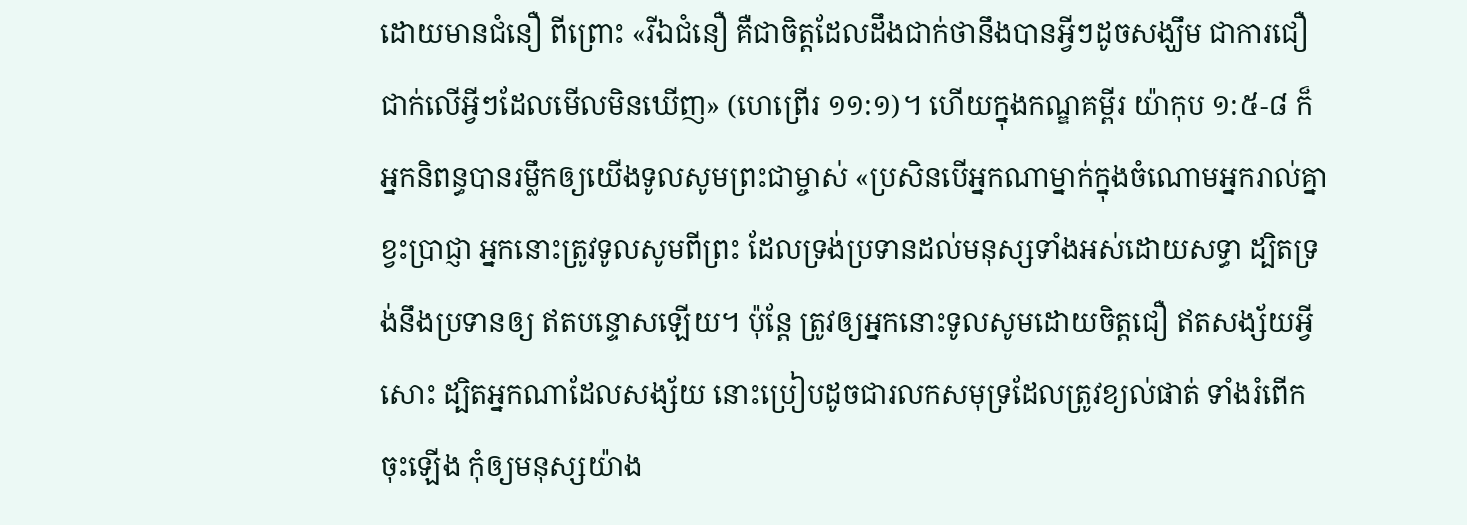ដោយមានជំនឿ ពីព្រោះ «រីឯជំនឿ គឺជាចិត្តដែលដឹងជាក់ថានឹងបានអ្វីៗដូចសង្ឃឹម ជាការជឿជាក់លើអ្វីៗដែលមើលមិនឃើញ» (ហេព្រើរ ១១:១)។ ហើយក្នុងកណ្ឌគម្ពីរ យ៉ាកុប ១:៥-៨ ក៏អ្នកនិពន្ធបានរម្លឹកឲ្យយើងទូលសូមព្រះជាម្ចាស់ «ប្រសិនបើអ្នកណាម្នាក់ក្នុងចំណោមអ្នករាល់គ្នាខ្វះប្រាជ្ញា អ្នកនោះត្រូវទូលសូមពីព្រះ ដែលទ្រង់ប្រទានដល់មនុស្សទាំងអស់ដោយសទ្ធា ដ្បិតទ្រង់នឹងប្រទានឲ្យ ឥតបន្ទោសឡើយ។ ប៉ុន្តែ ត្រូវឲ្យអ្នកនោះទូលសូមដោយចិត្តជឿ ឥតសង្ស័យអ្វីសោះ ដ្បិតអ្នកណាដែលសង្ស័យ នោះប្រៀបដូចជារលកសមុទ្រដែលត្រូវខ្យល់ផាត់ ទាំងរំពើកចុះឡើង កុំឲ្យមនុស្សយ៉ាង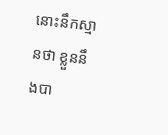នោះនឹកស្មានថា ខ្លួននឹងបា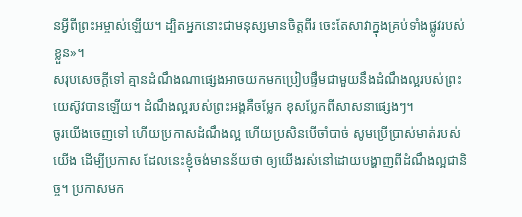នអ្វីពីព្រះអម្ចាស់ឡើយ។ ដ្បិតអ្នកនោះជាមនុស្សមានចិត្តពីរ ចេះតែសាវាក្នុងគ្រប់ទាំងផ្លូវរបស់ខ្លួន»។
សរុបសេចក្ដីទៅ គ្មានដំណឹងណាផ្សេងអាចយកមកប្រៀបផ្ទឹមជាមួយនឹងដំណឹងល្អរបស់ព្រះយេស៊ូវបានឡើយ។ ដំណឹងល្អរបស់ព្រះអង្គគឺចម្លែក ខុសប្លែកពីសាសនាផ្សេងៗ។
ចូរយើងចេញទៅ ហើយប្រកាសដំណឹងល្អ ហើយប្រសិនបើចាំបាច់ សូមប្រើប្រាស់មាត់របស់យើង ដើម្បីប្រកាស ដែលនេះខ្ញុំចង់មានន័យថា ឲ្យយើងរស់នៅដោយបង្ហាញពីដំណឹងល្អជានិច្ច។ ប្រកាសមក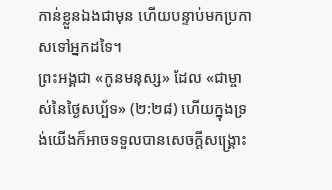កាន់ខ្លួនឯងជាមុន ហើយបន្ទាប់មកប្រកាសទៅអ្នកដទៃ។
ព្រះអង្គជា «កូនមនុស្ស» ដែល «ជាម្ចាស់នៃថ្ងៃសប្ប័ទ» (២:២៨) ហើយក្នុងទ្រង់យើងក៏អាចទទួលបានសេចក្ដីសង្គ្រោះ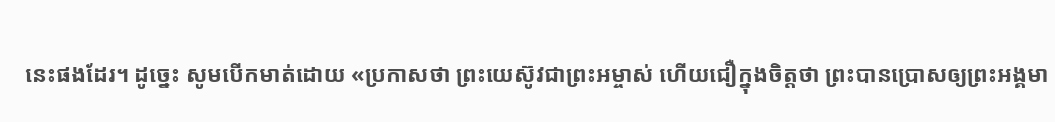នេះផងដែរ។ ដូច្នេះ សូមបើកមាត់ដោយ «ប្រកាសថា ព្រះយេស៊ូវជាព្រះអម្ចាស់ ហើយជឿក្នុងចិត្តថា ព្រះបានប្រោសឲ្យព្រះអង្គមា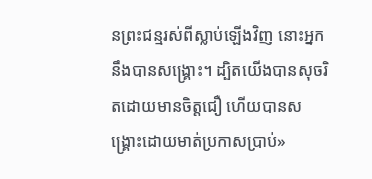នព្រះជន្មរស់ពីស្លាប់ឡើងវិញ នោះអ្នកនឹងបានសង្គ្រោះ។ ដ្បិតយើងបានសុចរិតដោយមានចិត្តជឿ ហើយបានសង្គ្រោះដោយមាត់ប្រកាសប្រាប់»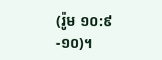(រ៉ូម ១០:៩-១០)។